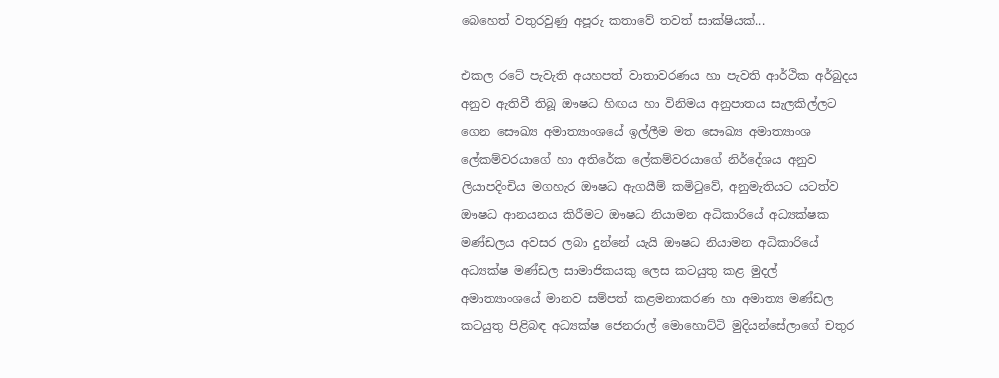බෙහෙත් වතුරවුණු අපූරු කතාවේ තවත් සාක්ෂියක්...

එකල රටේ පැවැති අයහපත් වාතාවරණය හා පැවති ආර්ථික අර්බුදය අනුව ඇතිවී තිබූ ඖෂධ හිඟය හා විනිමය අනුපාතය සැලකිල්ලට ගෙන සෞඛ්‍ය අමාත්‍යාංශයේ ඉල්ලීම මත සෞඛ්‍ය අමාත්‍යාංශ ලේකම්වරයාගේ හා අතිරේක ලේකම්වරයාගේ නිර්දේශය අනුව ලියාපදිංචිය මගහැර ඖෂධ ඇගයීම් කමිටුවේ, අනුමැතියට යටත්ව ඖෂධ ආනයනය කිරීමට ඖෂධ නියාමන අධිකාරියේ අධ්‍යක්ෂක මණ්ඩලය අවසර ලබා දුන්නේ යැයි ඖෂධ නියාමන අධිකාරියේ අධ්‍යක්ෂ මණ්ඩල සාමාජිකයකු ලෙස කටයුතු කළ මුදල් අමාත්‍යාංශයේ මානව සම්පත් කළමනාකරණ හා අමාත්‍ය මණ්ඩල කටයුතු පිළිබඳ අධ්‍යක්ෂ ජෙනරාල් මොහොට්ටි මුදියන්සේලාගේ චතුර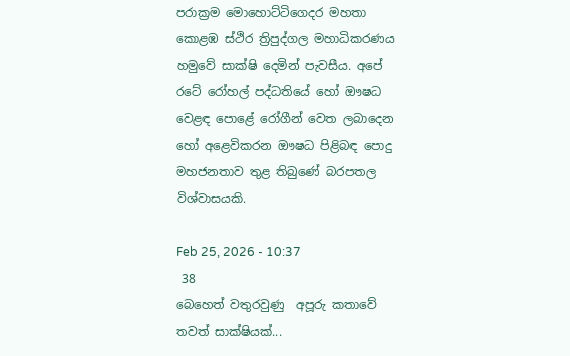පරාක්‍රම මොහොට්ටිගෙදර මහතා කොළඹ ස්ථිර ත්‍රිපුද්ගල මහාධිකරණය හමුවේ සාක්ෂි දෙමින් පැවසීය. අපේ රටේ රෝහල් පද්ධතියේ හෝ ඖෂධ වෙළඳ පොළේ රෝගීන් වෙත ලබාදෙන හෝ අළෙවිකරන ඖෂධ පිළිබඳ පොදු මහජනතාව තුළ තිබුණේ බරපතල විශ්වාසයකි.

Feb 25, 2026 - 10:37
 38
බෙහෙත් වතුරවුණු  අපූරු කතාවේ  තවත් සාක්ෂියක්...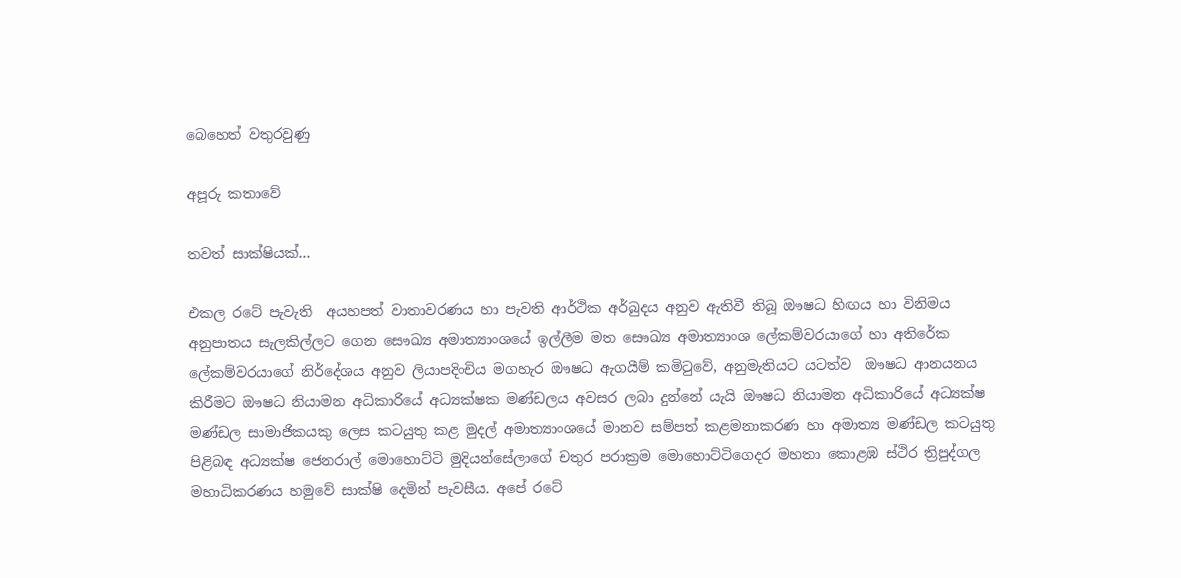බෙහෙත් වතුරවුණු

අපූරු කතාවේ

තවත් සාක්ෂියක්...

එකල රටේ පැවැති  අයහපත් වාතාවරණය හා පැවති ආර්ථික අර්බුදය අනුව ඇතිවී තිබූ ඖෂධ හිඟය හා විනිමය අනුපාතය සැලකිල්ලට ගෙන සෞඛ්‍ය අමාත්‍යාංශයේ ඉල්ලීම මත සෞඛ්‍ය අමාත්‍යාංශ ලේකම්වරයාගේ හා අතිරේක ලේකම්වරයාගේ නිර්දේශය අනුව ලියාපදිංචිය මගහැර ඖෂධ ඇගයීම් කමිටුවේ, අනුමැතියට යටත්ව  ඖෂධ ආනයනය කිරීමට ඖෂධ නියාමන අධිකාරියේ අධ්‍යක්ෂක මණ්ඩලය අවසර ලබා දුන්නේ යැයි ඖෂධ නියාමන අධිකාරියේ අධ්‍යක්ෂ මණ්ඩල සාමාජිකයකු ලෙස කටයුතු කළ මුදල් අමාත්‍යාංශයේ මානව සම්පත් කළමනාකරණ හා අමාත්‍ය මණ්ඩල කටයුතු පිළිබඳ අධ්‍යක්ෂ ජෙනරාල් මොහොට්ටි මුදියන්සේලාගේ චතුර පරාක්‍රම මොහොට්ටිගෙදර මහතා කොළඹ ස්ථිර ත්‍රිපුද්ගල මහාධිකරණය හමුවේ සාක්ෂි දෙමින් පැවසීය. අපේ රටේ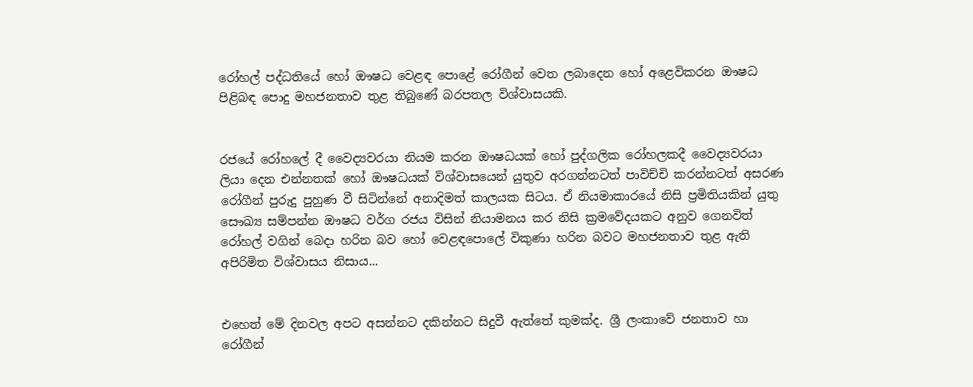රෝහල් පද්ධතියේ හෝ ඖෂධ වෙළඳ පොළේ රෝගීන් වෙත ලබාදෙන හෝ අළෙවිකරන ඖෂධ පිළිබඳ පොදු මහජනතාව තුළ තිබුණේ බරපතල විශ්වාසයකි.


රජයේ රෝහලේ දී වෛද්‍යවරයා නියම කරන ඖෂධයක් හෝ පුද්ගලික රෝහලකදී වෛද්‍යවරයා ලියා දෙන එන්නතක් හෝ ඖෂධයක් විශ්වාසයෙන් යුතුව අරගන්නටත් පාවිච්චි කරන්නටත් අසරණ රෝගීන් පුරුදු පුහුණ වී සිටින්නේ අනාදිමත් කාලයක සිටය. ඒ නියමාකාරයේ නිසි ප්‍රමිතියකින් යුතු සෞඛ්‍ය සම්පන්න ඖෂධ වර්ග රජය විසින් නියාමනය කර නිසි ක්‍රමවේදයකට අනුව ගෙනවිත් රෝහල් වගින් බෙදා හරින බව හෝ වෙළඳපොලේ විකුණා හරින බවට මහජනතාව තුළ ඇති අපිරිමිත විශ්වාසය නිසාය...


එහෙත් මේ දිනවල අපට අසන්නට දකින්නට සිදුවී ඇත්තේ කුමක්ද. ශ්‍රී ලංකාවේ ජනතාව හා රෝගීන්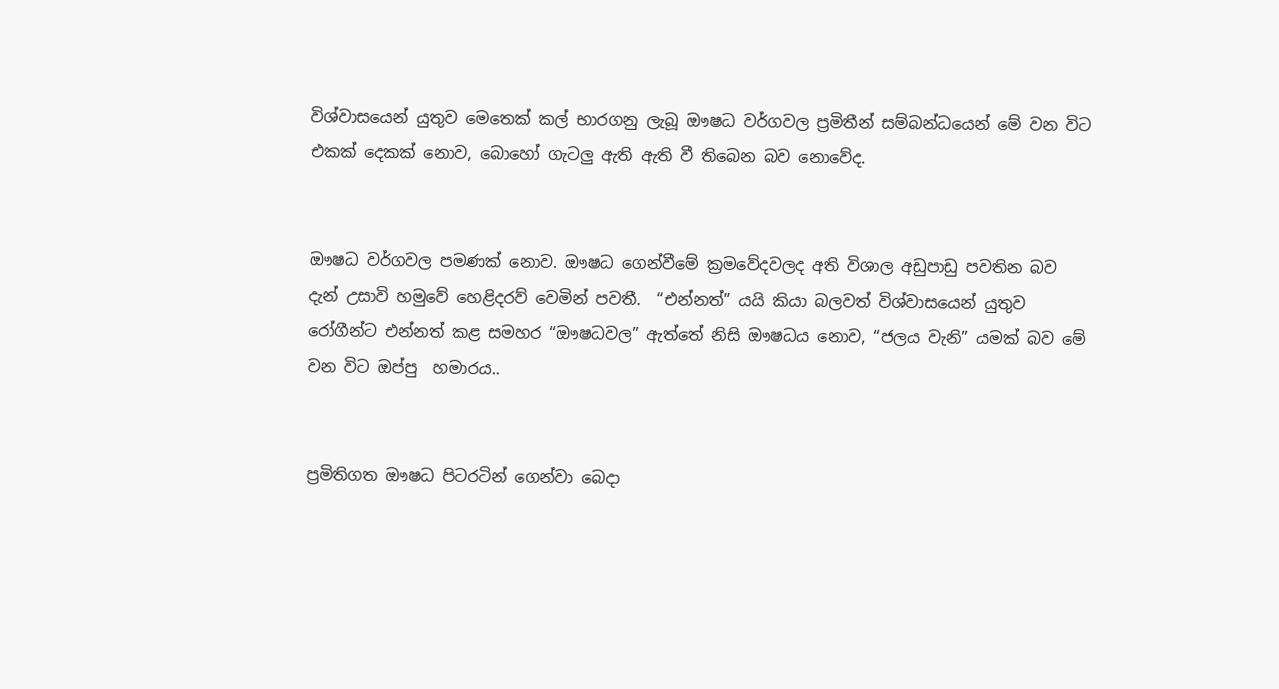විශ්වාසයෙන් යුතුව මෙතෙක් කල් භාරගනු ලැබූ ඖෂධ වර්ගවල ප්‍රමිතීන් සම්බන්ධයෙන් මේ වන විට එකක් දෙකක් නොව, බොහෝ ගැටලු ඇති ඇති වී තිබෙන බව නොවේද.


ඖෂධ වර්ගවල පමණක් නොව. ඖෂධ ගෙන්වීමේ ක්‍රමවේදවලද අති විශාල අඩුපාඩු පවතින බව දැන් උසාවි හමුවේ හෙළිදරව් වෙමින් පවතී.  “එන්නත්” යයි කියා බලවත් විශ්වාසයෙන් යුතුව රෝගීන්ට එන්නත් කළ සමහර “ඖෂධවල” ඇත්තේ නිසි ඖෂධය නොව, “ජලය වැනි” යමක් බව මේ වන විට ඔප්පු  හමාරය..


ප්‍රමිතිගත ඖෂධ පිටරටින් ගෙන්වා බෙදා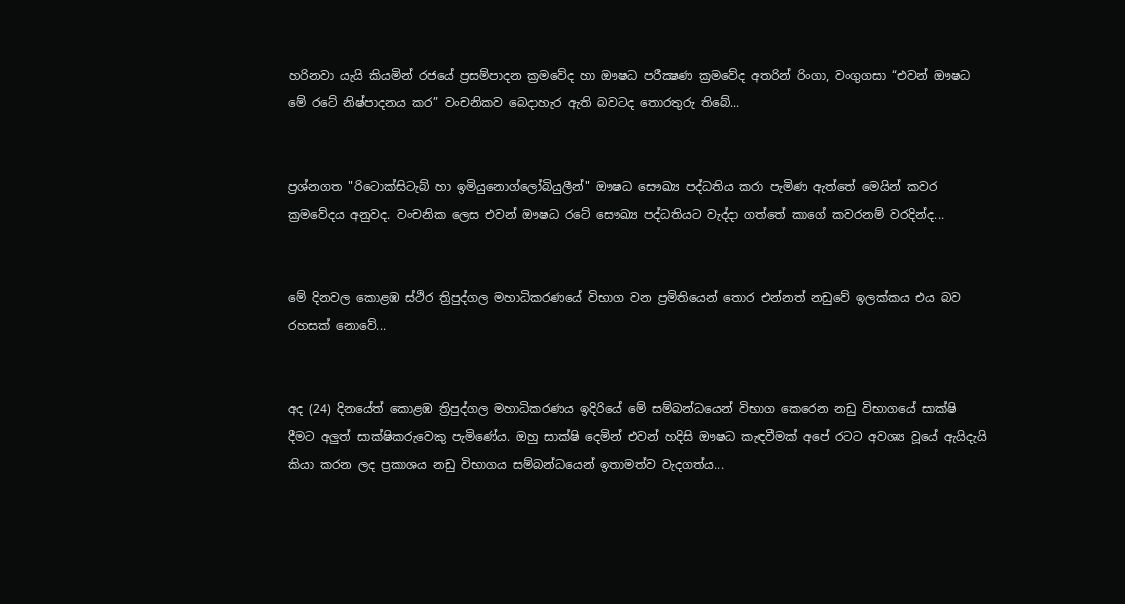හරිනවා යැයි කියමින් රජයේ ප්‍රසම්පාදන ක්‍රමවේද හා ඖෂධ පරීක්‍ෂණ ක්‍රමවේද අතරින් රිංගා, වංගුගසා “එවන් ඖෂධ මේ රටේ නිෂ්පාදනය කර” වංචනිකව බෙදාහැර ඇති බවටද තොරතුරු තිබේ...


ප්‍රශ්නගත "රිටොක්සිටැබ් හා ඉමියුනොග්ලෝබියුලීන්" ඖෂධ සෞඛ්‍ය පද්ධතිය කරා පැමිණ ඇත්තේ මෙයින් කවර ක්‍රමවේදය අනුවද. වංචනික ලෙස එවන් ඖෂධ රටේ සෞඛ්‍ය පද්ධතියට වැද්දා ගත්තේ කාගේ කවරනම් වරදින්ද...


මේ දිනවල කොළඹ ස්ථිර ත්‍රිපුද්ගල මහාධිකරණයේ විභාග වන ප්‍රමිතියෙන් තොර එන්නත් නඩුවේ ඉලක්කය එය බව රහසක් නොවේ...


අද (24) දිනයේත් කොළඹ ත්‍රිපුද්ගල මහාධිකරණය ඉදිරියේ මේ සම්බන්ධයෙන් විභාග කෙරෙන නඩු විභාගයේ සාක්ෂි දීමට අලුත් සාක්ෂිකරුවෙකු පැමිණේය. ඔහු සාක්ෂි දෙමින් එවන් හදිසි ඖෂධ කැඳවීමක් අපේ රටට අවශ්‍ය වූයේ ඇයිදැයි කියා කරන ලද ප්‍රකාශය නඩු විභාගය සම්බන්ධයෙන් ඉතාමත්ව වැදගත්ය...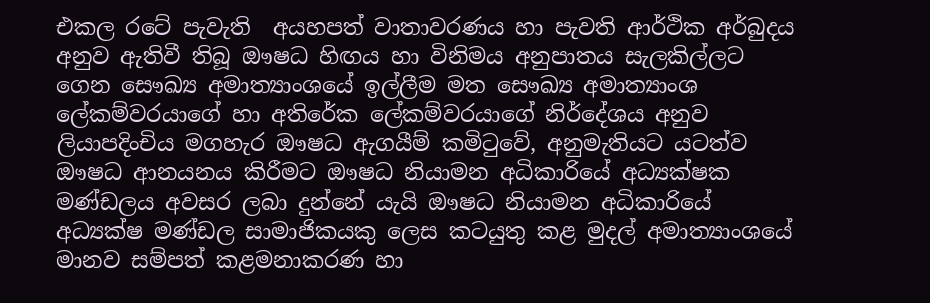එකල රටේ පැවැති  අයහපත් වාතාවරණය හා පැවති ආර්ථික අර්බුදය අනුව ඇතිවී තිබූ ඖෂධ හිඟය හා විනිමය අනුපාතය සැලකිල්ලට ගෙන සෞඛ්‍ය අමාත්‍යාංශයේ ඉල්ලීම මත සෞඛ්‍ය අමාත්‍යාංශ ලේකම්වරයාගේ හා අතිරේක ලේකම්වරයාගේ නිර්දේශය අනුව ලියාපදිංචිය මගහැර ඖෂධ ඇගයීම් කමිටුවේ, අනුමැතියට යටත්ව  ඖෂධ ආනයනය කිරීමට ඖෂධ නියාමන අධිකාරියේ අධ්‍යක්ෂක මණ්ඩලය අවසර ලබා දුන්නේ යැයි ඖෂධ නියාමන අධිකාරියේ අධ්‍යක්ෂ මණ්ඩල සාමාජිකයකු ලෙස කටයුතු කළ මුදල් අමාත්‍යාංශයේ මානව සම්පත් කළමනාකරණ හා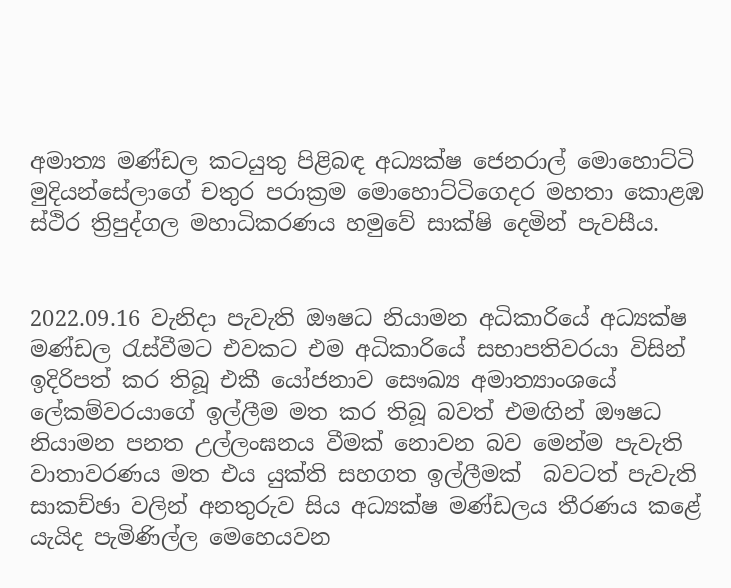අමාත්‍ය මණ්ඩල කටයුතු පිළිබඳ අධ්‍යක්ෂ ජෙනරාල් මොහොට්ටි මුදියන්සේලාගේ චතුර පරාක්‍රම මොහොට්ටිගෙදර මහතා කොළඹ ස්ථිර ත්‍රිපුද්ගල මහාධිකරණය හමුවේ සාක්ෂි දෙමින් පැවසීය.


2022.09.16 වැනිදා පැවැති ඖෂධ නියාමන අධිකාරියේ අධ්‍යක්ෂ මණ්ඩල රැස්වීමට එවකට එම අධිකාරියේ සභාපතිවරයා විසින් ඉදිරිපත් කර තිබූ එකී යෝජනාව සෞඛ්‍ය අමාත්‍යාංශයේ ලේකම්වරයාගේ ඉල්ලීම මත කර තිබූ බවත් එමඟින් ඖෂධ නියාමන පනත උල්ලංඝනය වීමක් නොවන බව මෙන්ම පැවැති වාතාවරණය මත එය යුක්ති සහගත ඉල්ලීමක්  බවටත් පැවැති සාකච්ඡා වලින් අනතුරුව සිය අධ්‍යක්ෂ මණ්ඩලය තීරණය කළේ යැයිද පැමිණිල්ල මෙහෙයවන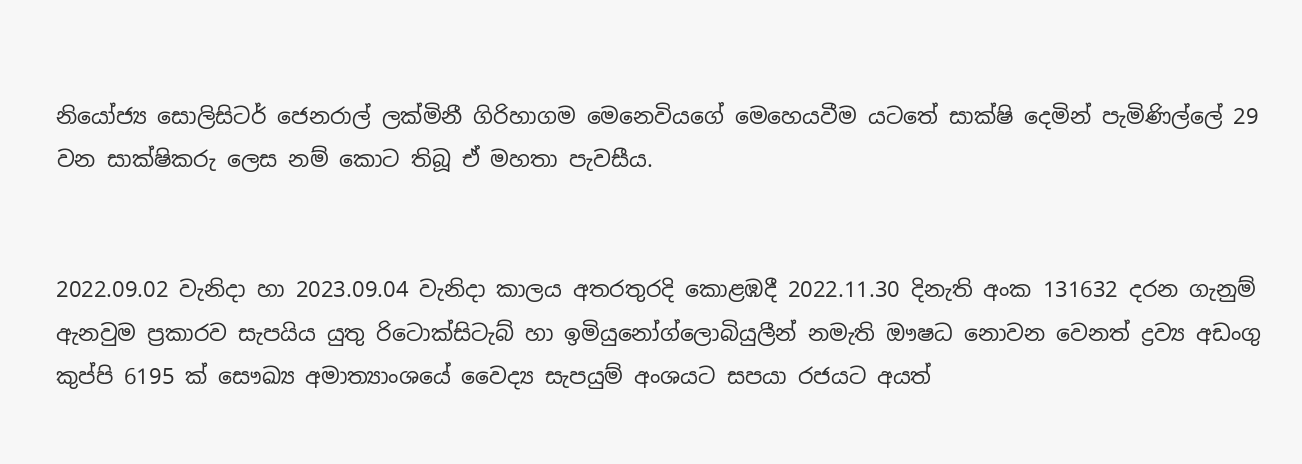නියෝජ්‍ය සොලිසිටර් ජෙනරාල් ලක්මිනී ගිරිහාගම මෙනෙවියගේ මෙහෙයවීම යටතේ සාක්ෂි දෙමින් පැමිණිල්ලේ 29 වන සාක්ෂිකරු ලෙස නම් කොට තිබූ ඒ මහතා පැවසීය.


2022.09.02 වැනිදා හා 2023.09.04 වැනිදා කාලය අතරතුරදි කොළඹදී 2022.11.30 දිනැති අංක 131632 දරන ගැනුම් ඇනවුම ප්‍රකාරව සැපයිය යුතු රිටොක්සිටැබ් හා ඉමියුනෝග්ලොබියුලීන් නමැති ඖෂධ නොවන වෙනත් ද්‍රව්‍ය අඩංගු කුප්පි 6195 ක් සෞඛ්‍ය අමාත්‍යාංශයේ වෛද්‍ය සැපයුම් අංශයට සපයා රජයට අයත්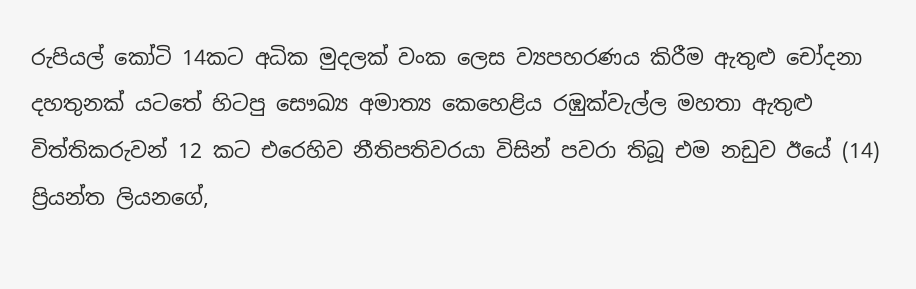රුපියල් කෝටි 14කට අධික මුදලක් වංක ලෙස ව්‍යපහරණය කිරීම ඇතුළු චෝදනා දහතුනක් යටතේ හිටපු සෞඛ්‍ය අමාත්‍ය කෙහෙළිය රඹුක්වැල්ල මහතා ඇතුළු විත්තිකරුවන් 12 කට එරෙහිව නීතිපතිවරයා විසින් පවරා තිබූ එම නඩුව ඊයේ (14) ප්‍රියන්ත ලියනගේ,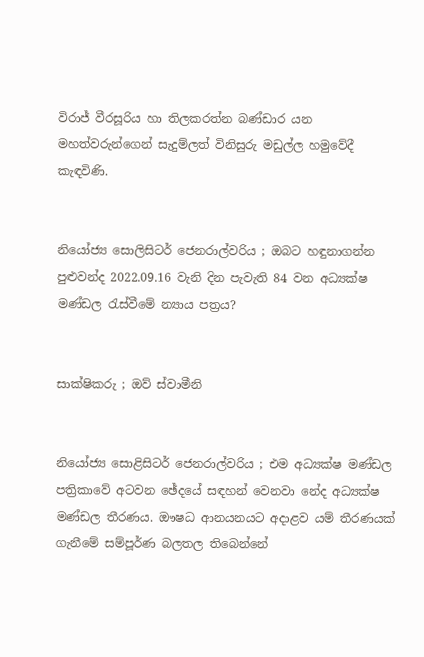විරාජ් වීරසූරිය හා තිලකරත්න බණ්ඩාර යන මහත්වරුන්ගෙන් සැදුම්ලත් විනිසුරු මඩුල්ල හමුවේදී කැඳවිණි.


නියෝජ්‍ය සොලිසිටර් ජෙනරාල්වරිය ; ඔබට හඳුනාගන්න පුළුවන්ද 2022.09.16 වැනි දින පැවැති 84 වන අධ්‍යක්ෂ මණ්ඩල රැස්වීමේ න්‍යාය පත්‍රය?


සාක්ෂිකරු ; ඔව් ස්වාමීනි


නියෝජ්‍ය සොළිසිටර් ජෙනරාල්වරිය ; එම අධ්‍යක්ෂ මණ්ඩල පත්‍රිකාවේ අටවන ඡේදයේ සඳහන් වෙනවා නේද අධ්‍යක්ෂ මණ්ඩල තීරණය. ඖෂධ ආනයනයට අදාළව යම් තීරණයක් ගැනීමේ සම්පූර්ණ බලතල තිබෙන්නේ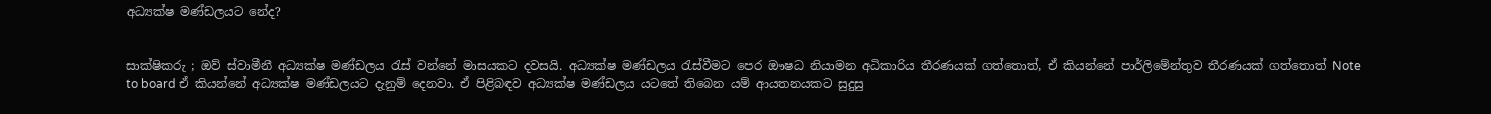අධ්‍යක්ෂ මණ්ඩලයට නේද?


සාක්ෂිකරු ; ඔව් ස්වාමීනී අධ්‍යක්ෂ මණ්ඩලය රැස් වන්නේ මාසයකට දවසයි. අධ්‍යක්ෂ මණ්ඩලය රැස්වීමට පෙර ඖෂධ නියාමන අධිකාරිය තීරණයක් ගත්තොත්, ඒ කියන්නේ පාර්ලිමේන්තුව තීරණයක් ගත්තොත් Note to board ඒ කියන්නේ අධ්‍යක්ෂ මණ්ඩලයට දැනුම් දෙනවා. ඒ පිළිබඳව අධ්‍යක්ෂ මණ්ඩලය යටතේ තිබෙන යම් ආයතනයකට සුදුසු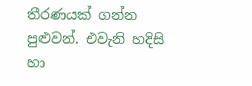තීරණයක් ගන්න පුළුවන්. එවැනි හදිසි හා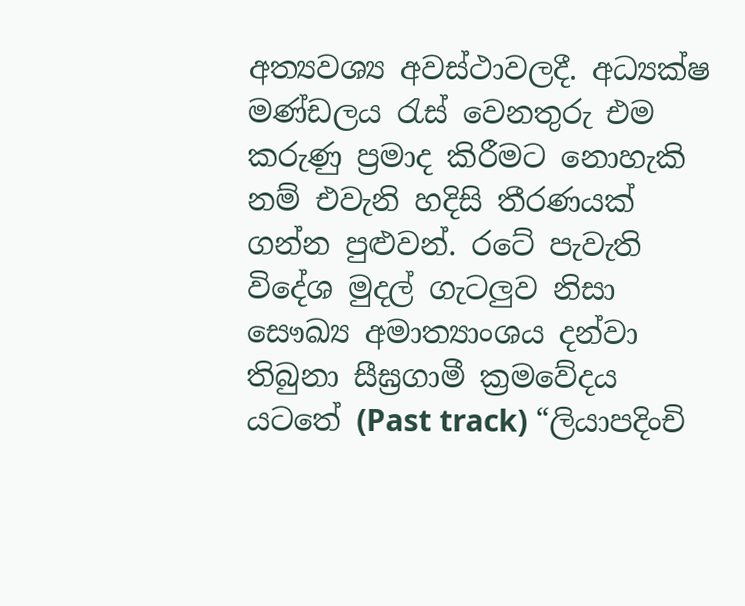අත්‍යවශ්‍ය අවස්ථාවලදී. අධ්‍යක්ෂ මණ්ඩලය රැස් වෙනතුරු එම කරුණු ප්‍රමාද කිරීමට නොහැකි නම් එවැනි හදිසි තීරණයක් ගන්න පුළුවන්. රටේ පැවැති විදේශ මුදල් ගැටලුව නිසා සෞඛ්‍ය අමාත්‍යාංශය දන්වා තිබුනා සීඝ්‍රගාමී ක්‍රමවේදය යටතේ (Past track) “ලියාපදිංචි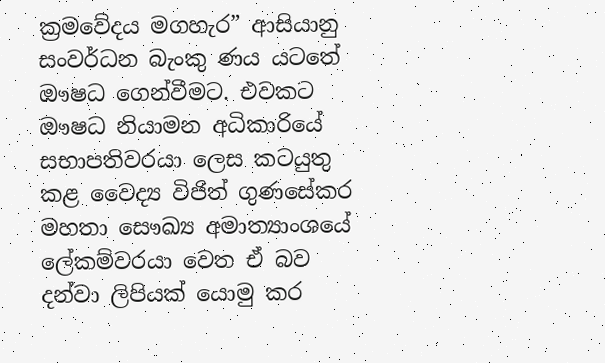ක්‍රමවේදය මගහැර” ආසියානු සංවර්ධන බැංකු ණය යටතේ ඖෂධ ගෙන්වීමට. එවකට ඖෂධ නියාමන අධිකාරියේ සභාපතිවරයා ලෙස කටයුතු කළ වෛද්‍ය විජිත් ගුණසේකර මහතා සෞඛ්‍ය අමාත්‍යාංශයේ ලේකම්වරයා වෙත ඒ බව දන්වා ලිපියක් යොමු කර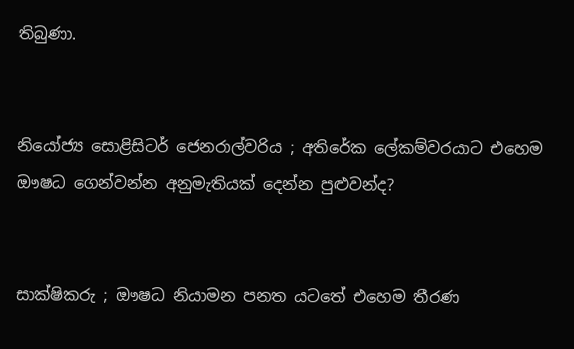තිබුණා.


නියෝජ්‍ය සොළිසිටර් ජෙනරාල්වරිය ; අතිරේක ලේකම්වරයාට එහෙම ඖෂධ ගෙන්වන්න අනුමැතියක් දෙන්න පුළුවන්ද?


සාක්ෂිකරු ; ඖෂධ නියාමන පනත යටතේ එහෙම තීරණ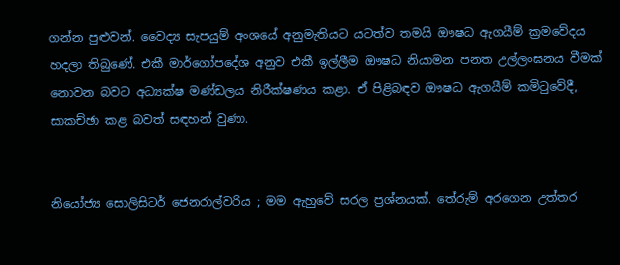ගන්න පුළුවන්. වෛද්‍ය සැපයුම් අංශයේ අනුමැතියට යටත්ව තමයි ඖෂධ ඇගයීම් ක්‍රමවේදය හදලා තිබුණේ. එකී මාර්ගෝපදේශ අනුව එකී ඉල්ලීම ඖෂධ නියාමන පනත උල්ලංඝනය වීමක් නොවන බවට අධ්‍යක්ෂ මණ්ඩලය නිරීක්ෂණය කළා. ඒ පිළිබඳව ඖෂධ ඇගයීම් කමිටුවේදී, සාකච්ඡා කළ බවත් සඳහන් වුණා.


නියෝජ්‍ය සොලිසිටර් ජෙනරාල්වරිය ; මම ඇහුවේ සරල ප්‍රශ්නයක්. තේරුම් අරගෙන උත්තර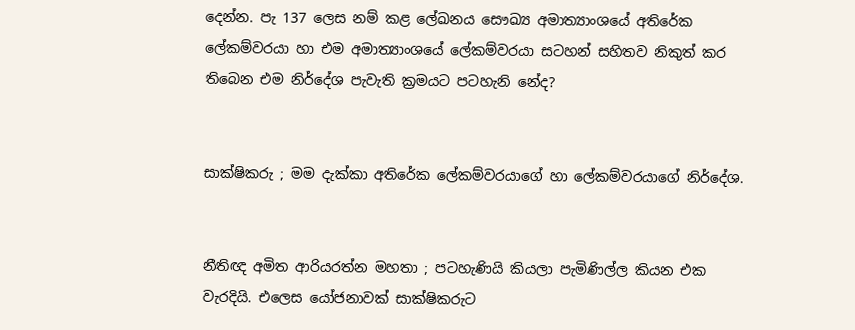දෙන්න. පැ 137 ලෙස නම් කළ ලේඛනය සෞඛ්‍ය අමාත්‍යාංශයේ අතිරේක ලේකම්වරයා හා එම අමාත්‍යාංශයේ ලේකම්වරයා සටහන් සහිතව නිකුත් කර තිබෙන එම නිර්දේශ පැවැති ක්‍රමයට පටහැනි නේද?


සාක්ෂිකරු ; මම දැක්කා අතිරේක ලේකම්වරයාගේ හා ලේකම්වරයාගේ නිර්දේශ.


නීතිඥ අමිත ආරියරත්න මහතා ; පටහැණියි කියලා පැමිණිල්ල කියන එක වැරදියි. එලෙස යෝජනාවක් සාක්ෂිකරුට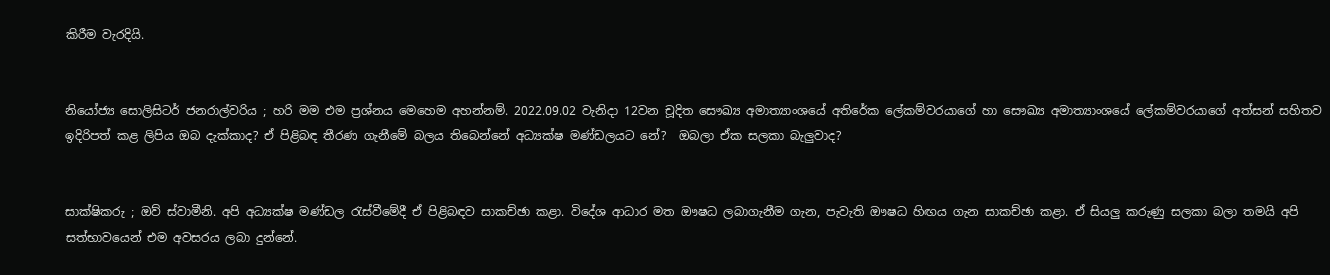කිරීම වැරදියි.


නියෝජ්‍ය සොලිසිටර් ජනරාල්වරිය ; හරි මම එම ප්‍රශ්නය මෙහෙම අහන්නම්. 2022.09.02 වැනිදා 12වන චූදිත සෞඛ්‍ය අමාත්‍යාංශයේ අතිරේක ලේකම්වරයාගේ හා සෞඛ්‍ය අමාත්‍යාංශයේ ලේකම්වරයාගේ අත්සන් සහිතව ඉදිරිපත් කළ ලිපිය ඔබ දැක්කාද? ඒ පිළිබඳ තීරණ ගැනීමේ බලය තිබෙන්නේ අධ්‍යක්ෂ මණ්ඩලයට නේ?  ඔබලා ඒක සලකා බැලුවාද?


සාක්ෂිකරු ; ඔව් ස්වාමීනි. අපි අධ්‍යක්ෂ මණ්ඩල රැස්වීමේදී ඒ පිළිබඳව සාකච්ඡා කළා. විදේශ ආධාර මත ඖෂධ ලබාගැනීම ගැන, පැවැති ඖෂධ හිඟය ගැන සාකච්ඡා කළා. ඒ සියලු කරුණු සලකා බලා තමයි අපි සත්භාවයෙන් එම අවසරය ලබා දුන්නේ.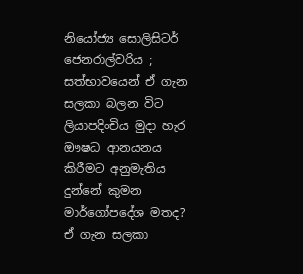නියෝජ්‍ය සොලිසිටර් ජෙනරාල්වරිය ; සත්භාවයෙන් ඒ ගැන සලකා බලන විට ලියාපදිංචිය මුදා හැර ඖෂධ ආනයනය කිරීමට අනුමැතිය දුන්නේ කුමන මාර්ගෝපදේශ මතද? ඒ ගැන සලකා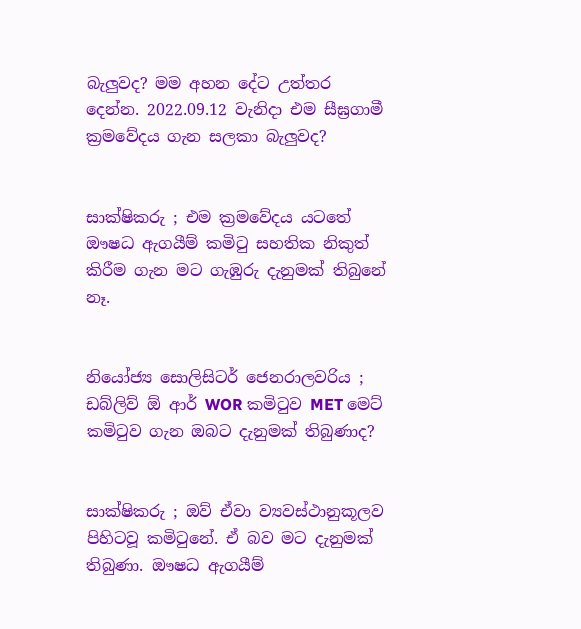බැලුවද? මම අහන දේට උත්තර දෙන්න. 2022.09.12 වැනිදා එම සීඝ්‍රගාමී ක්‍රමවේදය ගැන සලකා බැලුවද?


සාක්ෂිකරු ; එම ක්‍රමවේදය යටතේ ඖෂධ ඇගයීම් කමිටු සහතික නිකුත් කිරීම ගැන මට ගැඹුරු දැනුමක් තිබුනේ නෑ.


නියෝජ්‍ය සොලිසිටර් ජෙනරාලවරිය ; ඩබ්ලිව් ඕ ආර් WOR කමිටුව MET මෙට් කමිටුව ගැන ඔබට දැනුමක් තිබුණාද?


සාක්ෂිකරු ; ඔව් ඒවා ව්‍යවස්ථානුකූලව පිහිටවූ කමිටුනේ. ඒ බව මට දැනුමක් තිබුණා. ඖෂධ ඇගයීම්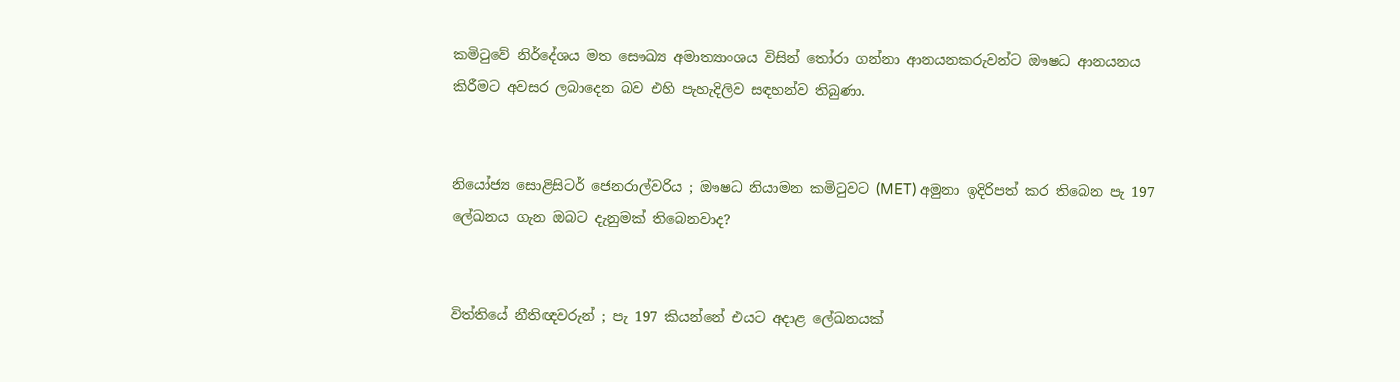කමිටුවේ නිර්දේශය මත සෞඛ්‍ය අමාත්‍යාංශය විසින් තෝරා ගන්නා ආනයනකරුවන්ට ඖෂධ ආනයනය කිරීමට අවසර ලබාදෙන බව එහි පැහැදිලිව සඳහන්ව තිබුණා.


නියෝජ්‍ය සොළිසිටර් ජෙනරාල්වරිය ; ඖෂධ නියාමන කමිටුවට (MET) අමුනා ඉදිරිපත් කර තිබෙන පැ 197 ලේඛනය ගැන ඔබට දැනුමක් තිබෙනවාද?


විත්තියේ නීතිඥවරුන් ; පැ 197 කියන්නේ එයට අදාළ ලේඛනයක්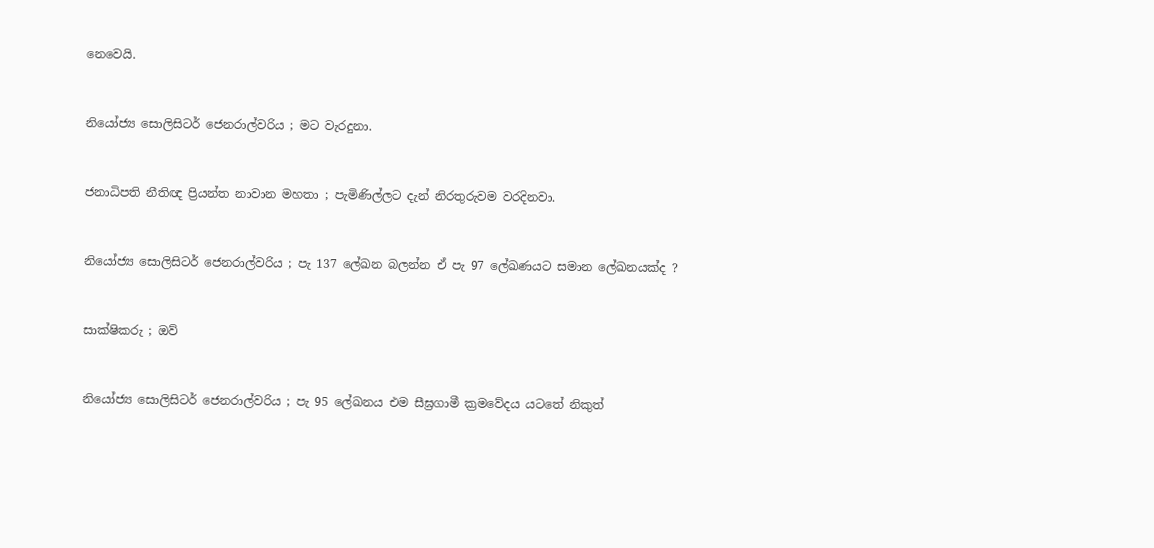නෙවෙයි.


නියෝජ්‍ය සොලිසිටර් ජෙනරාල්වරිය ; මට වැරදුනා.


ජනාධිපති නීතිඥ ප්‍රියන්ත නාවාන මහතා ; පැමිණිල්ලට දැන් නිරතුරුවම වරදිනවා.


නියෝජ්‍ය සොලිසිටර් ජෙනරාල්වරිය ; පැ 137 ලේඛන බලන්න ඒ පැ 97 ලේඛණයට සමාන ලේඛනයක්ද ?


සාක්ෂිකරු ; ඔව්


නියෝජ්‍ය සොලිසිටර් ජෙනරාල්වරිය ; පැ 95 ලේඛනය එම සීඝ්‍රගාමී ක්‍රමවේදය යටතේ නිකුත්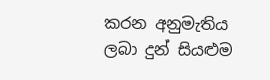කරන අනුමැතිය ලබා දුන් සියළුම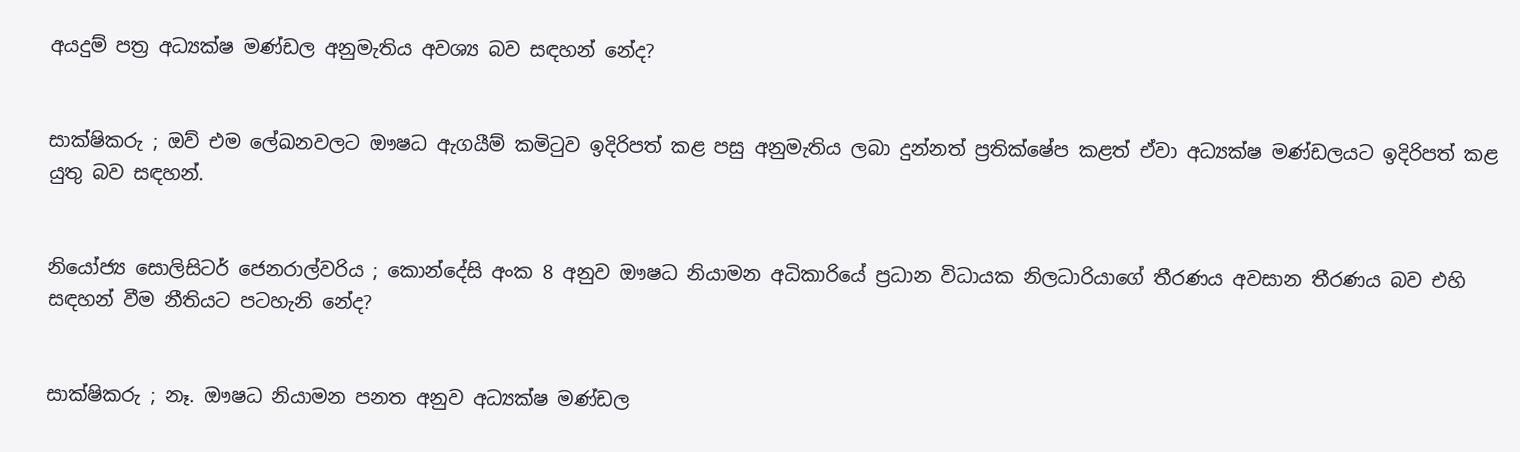අයදුම් පත්‍ර අධ්‍යක්ෂ මණ්ඩල අනුමැතිය අවශ්‍ය බව සඳහන් නේද?


සාක්ෂිකරු ; ඔව් එම ලේඛනවලට ඖෂධ ඇගයීම් කමිටුව ඉදිරිපත් කළ පසු අනුමැතිය ලබා දුන්නත් ප්‍රතික්ෂේප කළත් ඒවා අධ්‍යක්ෂ මණ්ඩලයට ඉදිරිපත් කළ යුතු බව සඳහන්.


නියෝජ්‍ය සොලිසිටර් ජෙනරාල්වරිය ; කොන්දේසි අංක 8 අනුව ඖෂධ නියාමන අධිකාරියේ ප්‍රධාන විධායක නිලධාරියාගේ තීරණය අවසාන තීරණය බව එහි සඳහන් වීම නීතියට පටහැනි නේද?


සාක්ෂිකරු ; නෑ. ඖෂධ නියාමන පනත අනුව අධ්‍යක්ෂ මණ්ඩල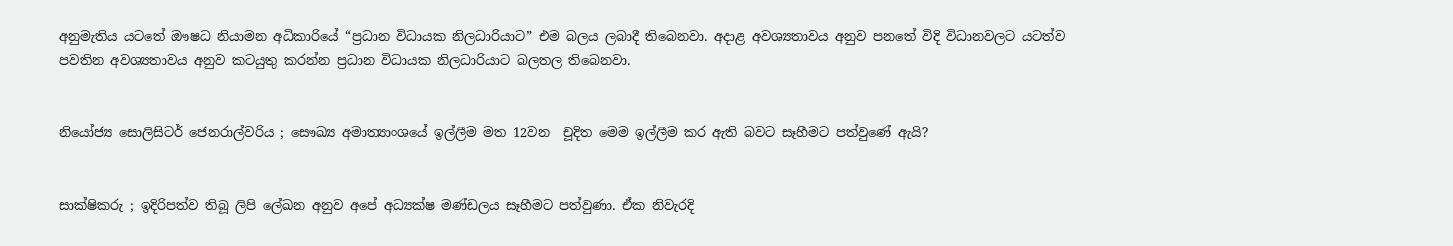අනුමැතිය යටතේ ඖෂධ නියාමන අධිකාරියේ “ප්‍රධාන විධායක නිලධාරියාට” එම බලය ලබාදී තිබෙනවා. අදාළ අවශ්‍යතාවය අනුව පනතේ විදි විධානවලට යටත්ව පවතින අවශ්‍යතාවය අනුව කටයුතු කරන්න ප්‍රධාන විධායක නිලධාරියාට බලතල තිබෙනවා.


නියෝජ්‍ය සොලිසිටර් ජෙනරාල්වරිය ; සෞඛ්‍ය අමාත්‍යාංශයේ ඉල්ලීම මත 12වන  චූදිත මෙම ඉල්ලීම කර ඇති බවට සෑහීමට පත්වුණේ ඇයි?


සාක්ෂිකරු ; ඉදිරිපත්ව තිබූ ලිපි ලේඛන අනුව අපේ අධ්‍යක්ෂ මණ්ඩලය සෑහීමට පත්වුණා. ඒක නිවැරදි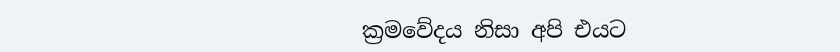ක්‍රමවේදය නිසා අපි එයට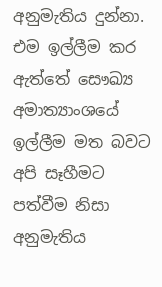අනුමැතිය දුන්නා. එම ඉල්ලීම කර ඇත්තේ සෞඛ්‍ය අමාත්‍යාංශයේ ඉල්ලීම මත බවට අපි සෑහීමට පත්වීම නිසා අනුමැතිය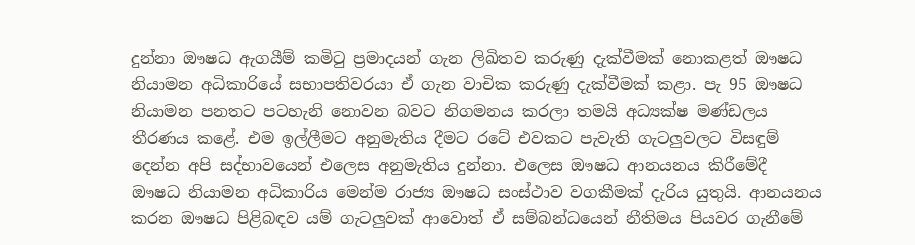දුන්නා ඖෂධ ඇගයීම් කමිටු ප්‍රමාදයන් ගැන ලිඛිතව කරුණු දැක්වීමක් නොකළත් ඖෂධ නියාමන අධිකාරියේ සභාපතිවරයා ඒ ගැන වාචික කරුණු දැක්වීමක් කළා. පැ 95 ඖෂධ නියාමන පනතට පටහැනි නොවන බවට නිගමනය කරලා තමයි අධ්‍යක්ෂ මණ්ඩලය තීරණය කළේ. එම ඉල්ලීමට අනුමැතිය දීමට රටේ එවකට පැවැති ගැටලුවලට විසඳුම් දෙන්න අපි සද්භාවයෙන් එලෙස අනුමැතිය දුන්නා. එලෙස ඖෂධ ආනයනය කිරීමේදී ඖෂධ නියාමන අධිකාරිය මෙන්ම රාජ්‍ය ඖෂධ සංස්ථාව වගකීමක් දැරිය යුතුයි. ආනයනය කරන ඖෂධ පිළිබඳව යම් ගැටලුවක් ආවොත් ඒ සම්බන්ධයෙන් නීතිමය පියවර ගැනීමේ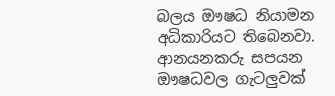බලය ඖෂධ නියාමන අධිකාරියට තිබෙනවා. ආනයනකරු සපයන ඖෂධවල ගැටලුවක්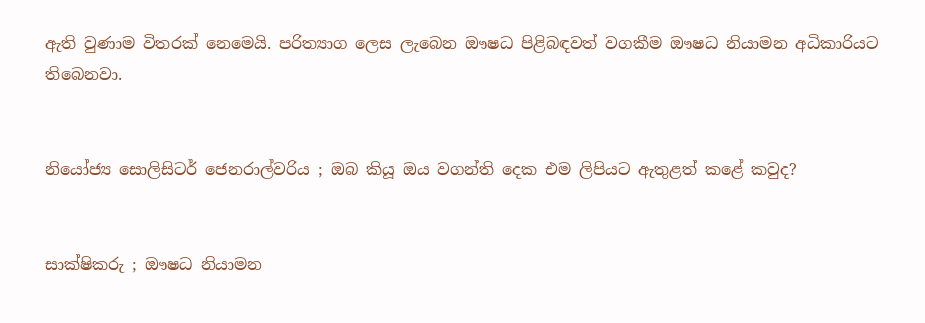ඇති වුණාම විතරක් නෙමෙයි. පරිත්‍යාග ලෙස ලැබෙන ඖෂධ පිළිබඳවත් වගකීම ඖෂධ නියාමන අධිකාරියට තිබෙනවා.


නියෝජ්‍ය සොලිසිටර් ජෙනරාල්වරිය ; ඔබ කියූ ඔය වගන්ති දෙක එම ලිපියට ඇතුළත් කළේ කවුද?


සාක්ෂිකරු ; ඖෂධ නියාමන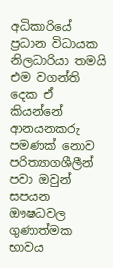අධිකාරියේ ප්‍රධාන විධායක නිලධාරියා තමයි එම වගන්ති දෙක ඒ කියන්නේ ආනයනකරු පමණක් නොව පරිත්‍යාගශීලීන් පවා ඔවුන් සපයන ඖෂධවල ගුණාත්මක භාවය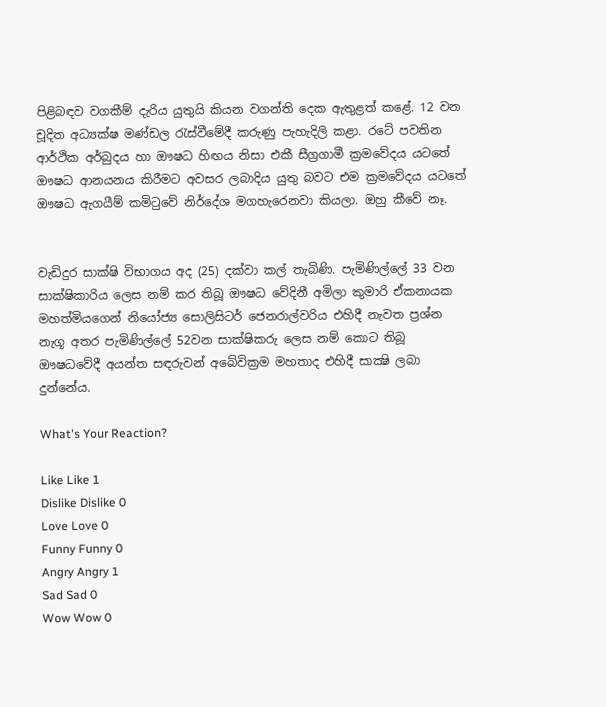පිළිබඳව වගකීම් දැරිය යුතුයි කියන වගන්ති දෙක ඇතුළත් කළේ. 12 වන චූදිත අධ්‍යක්ෂ මණ්ඩල රැස්වීමේදී කරුණු පැහැදිලි කළා. රටේ පවතින ආර්ථික අර්බුදය හා ඖෂධ හිඟය නිසා එකී සීග්‍රගාමී ක්‍රමවේදය යටතේ ඖෂධ ආනයනය කිරීමට අවසර ලබාදිය යුතු බවට එම ක්‍රමවේදය යටතේ ඖෂධ ඇගයීම් කමිටුවේ නිර්දේශ මගහැරෙනවා කියලා. ඔහු කීවේ නෑ.


වැඩිදුර සාක්ෂි විභාගය අද (25) දක්වා කල් තැබිණි. පැමිණිල්ලේ 33 වන සාක්ෂිකාරිය ලෙස නම් කර තිබූ ඖෂධ වේදිනී අමිලා කුමාරි ඒකනායක මහත්මියගෙන් නියෝජ්‍ය සොලිසිටර් ජෙනරාල්වරිය එහිදී නැවත ප්‍රශ්න නැගූ අතර පැමිණිල්ලේ 52වන සාක්ෂිකරු ලෙස නම් කොට තිබූ ඖෂධවේදී අයන්ත සඳරුවන් අබේවික්‍රම මහතාද එහිදී සාක්‍ෂි ලබා දුන්නේය.

What's Your Reaction?

Like Like 1
Dislike Dislike 0
Love Love 0
Funny Funny 0
Angry Angry 1
Sad Sad 0
Wow Wow 0